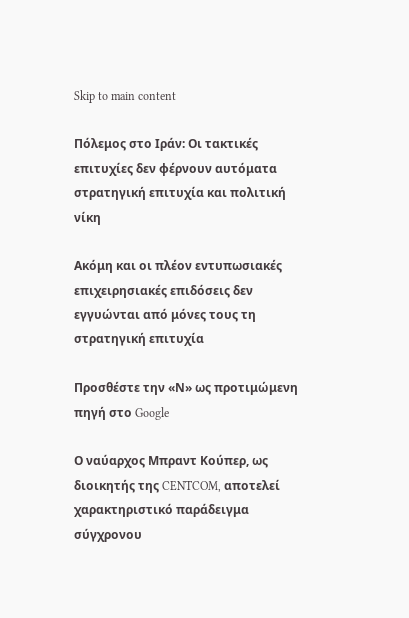Skip to main content

Πόλεμος στο Ιράν: Οι τακτικές επιτυχίες δεν φέρνουν αυτόματα στρατηγική επιτυχία και πολιτική νίκη

Ακόμη και οι πλέον εντυπωσιακές επιχειρησιακές επιδόσεις δεν εγγυώνται από μόνες τους τη στρατηγική επιτυχία

Προσθέστε την «Ν» ως προτιμώμενη πηγή στο Google

Ο ναύαρχος Μπραντ Κούπερ, ως διοικητής της CENTCOM, αποτελεί χαρακτηριστικό παράδειγμα σύγχρονου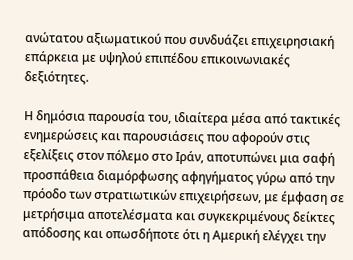ανώτατου αξιωματικού που συνδυάζει επιχειρησιακή επάρκεια με υψηλού επιπέδου επικοινωνιακές δεξιότητες.

Η δημόσια παρουσία του, ιδιαίτερα μέσα από τακτικές ενημερώσεις και παρουσιάσεις που αφορούν στις εξελίξεις στον πόλεμο στο Ιράν, αποτυπώνει μια σαφή προσπάθεια διαμόρφωσης αφηγήματος γύρω από την πρόοδο των στρατιωτικών επιχειρήσεων, με έμφαση σε μετρήσιμα αποτελέσματα και συγκεκριμένους δείκτες απόδοσης και οπωσδήποτε ότι η Αμερική ελέγχει την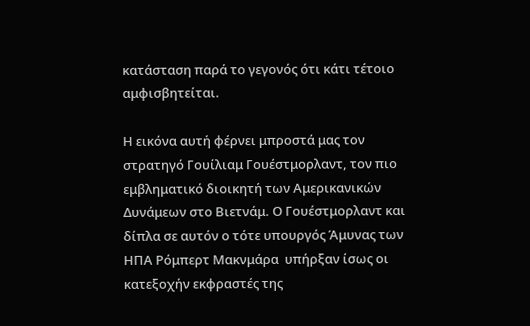κατάσταση παρά το γεγονός ότι κάτι τέτοιο αμφισβητείται.

Η εικόνα αυτή φέρνει μπροστά μας τον στρατηγό Γουίλιαμ Γουέστμορλαντ, τον πιο εμβληματικό διοικητή των Αμερικανικών Δυνάμεων στο Βιετνάμ. Ο Γουέστμορλαντ και δίπλα σε αυτόν ο τότε υπουργός Άμυνας των ΗΠΑ Ρόμπερτ Μακνμάρα  υπήρξαν ίσως οι κατεξοχήν εκφραστές της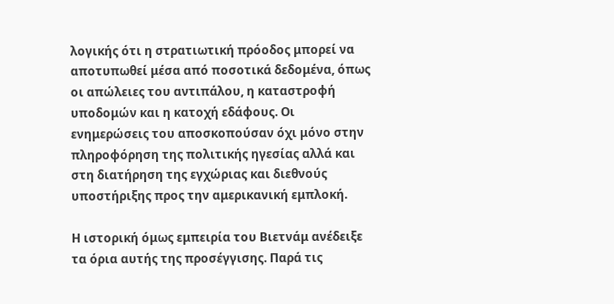λογικής ότι η στρατιωτική πρόοδος μπορεί να αποτυπωθεί μέσα από ποσοτικά δεδομένα, όπως οι απώλειες του αντιπάλου, η καταστροφή υποδομών και η κατοχή εδάφους. Οι ενημερώσεις του αποσκοπούσαν όχι μόνο στην πληροφόρηση της πολιτικής ηγεσίας αλλά και στη διατήρηση της εγχώριας και διεθνούς υποστήριξης προς την αμερικανική εμπλοκή.

Η ιστορική όμως εμπειρία του Βιετνάμ ανέδειξε τα όρια αυτής της προσέγγισης. Παρά τις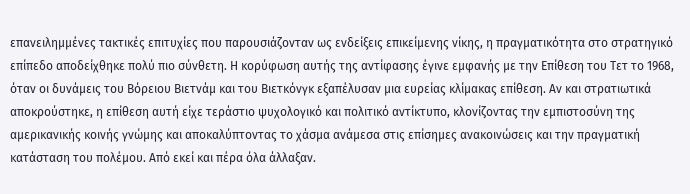επανειλημμένες τακτικές επιτυχίες που παρουσιάζονταν ως ενδείξεις επικείμενης νίκης, η πραγματικότητα στο στρατηγικό επίπεδο αποδείχθηκε πολύ πιο σύνθετη. Η κορύφωση αυτής της αντίφασης έγινε εμφανής με την Επίθεση του Τετ το 1968, όταν οι δυνάμεις του Βόρειου Βιετνάμ και του Βιετκόνγκ εξαπέλυσαν μια ευρείας κλίμακας επίθεση. Αν και στρατιωτικά αποκρούστηκε, η επίθεση αυτή είχε τεράστιο ψυχολογικό και πολιτικό αντίκτυπο, κλονίζοντας την εμπιστοσύνη της αμερικανικής κοινής γνώμης και αποκαλύπτοντας το χάσμα ανάμεσα στις επίσημες ανακοινώσεις και την πραγματική κατάσταση του πολέμου. Από εκεί και πέρα όλα άλλαξαν.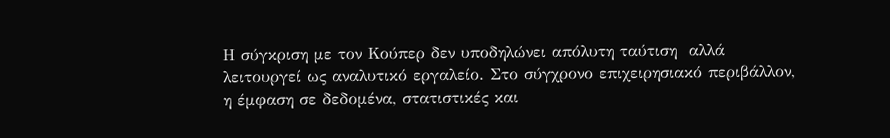Η σύγκριση με τον Κούπερ δεν υποδηλώνει απόλυτη ταύτιση  αλλά λειτουργεί ως αναλυτικό εργαλείο. Στο σύγχρονο επιχειρησιακό περιβάλλον, η έμφαση σε δεδομένα, στατιστικές και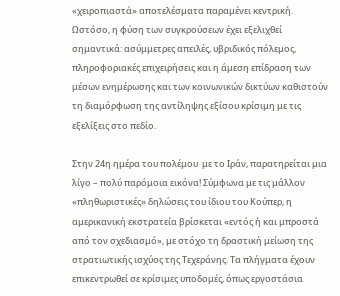«χειροπιαστά» αποτελέσματα παραμένει κεντρική. Ωστόσο, η φύση των συγκρούσεων έχει εξελιχθεί σημαντικά: ασύμμετρες απειλές, υβριδικός πόλεμος, πληροφοριακές επιχειρήσεις και η άμεση επίδραση των μέσων ενημέρωσης και των κοινωνικών δικτύων καθιστούν τη διαμόρφωση της αντίληψης εξίσου κρίσιμη με τις εξελίξεις στο πεδίο.

Στην 24η ημέρα του πολέμου  με το Ιράν, παρατηρείται μια λίγο – πολύ παρόμοια εικόνα! Σύμφωνα με τις μάλλον «πληθωριστικές» δηλώσεις του ίδιου του Κούπερ, η αμερικανική εκστρατεία βρίσκεται «εντός ή και μπροστά από τον σχεδιασμό», με στόχο τη δραστική μείωση της στρατιωτικής ισχύος της Τεχεράνης. Τα πλήγματα έχουν επικεντρωθεί σε κρίσιμες υποδομές, όπως εργοστάσια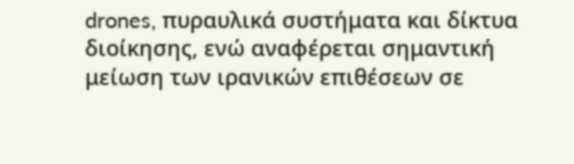drones, πυραυλικά συστήματα και δίκτυα διοίκησης, ενώ αναφέρεται σημαντική μείωση των ιρανικών επιθέσεων σε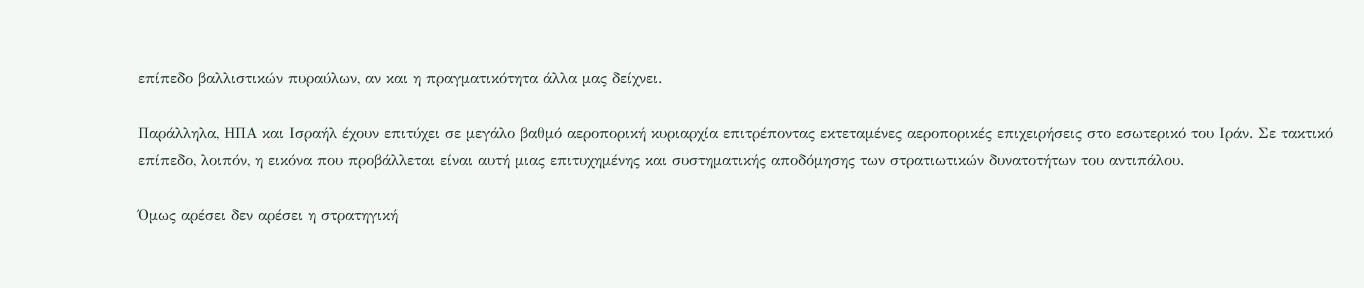επίπεδο βαλλιστικών πυραύλων, αν και η πραγματικότητα άλλα μας δείχνει.

Παράλληλα, ΗΠΑ και Ισραήλ έχουν επιτύχει σε μεγάλο βαθμό αεροπορική κυριαρχία επιτρέποντας εκτεταμένες αεροπορικές επιχειρήσεις στο εσωτερικό του Ιράν. Σε τακτικό επίπεδο, λοιπόν, η εικόνα που προβάλλεται είναι αυτή μιας επιτυχημένης και συστηματικής αποδόμησης των στρατιωτικών δυνατοτήτων του αντιπάλου.

Όμως αρέσει δεν αρέσει η στρατηγική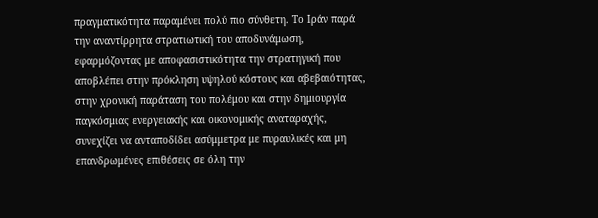πραγματικότητα παραμένει πολύ πιο σύνθετη. Το Ιράν παρά την αναντίρρητα στρατιωτική του αποδυνάμωση, εφαρμόζοντας με αποφασιστικότητα την στρατηγική που αποβλέπει στην πρόκληση υψηλού κόστους και αβεβαιότητας, στην χρονική παράταση του πολέμου και στην δημιουργία παγκόσμιας ενεργειακής και οικονομικής αναταραχής, συνεχίζει να ανταποδίδει ασύμμετρα με πυραυλικές και μη επανδρωμένες επιθέσεις σε όλη την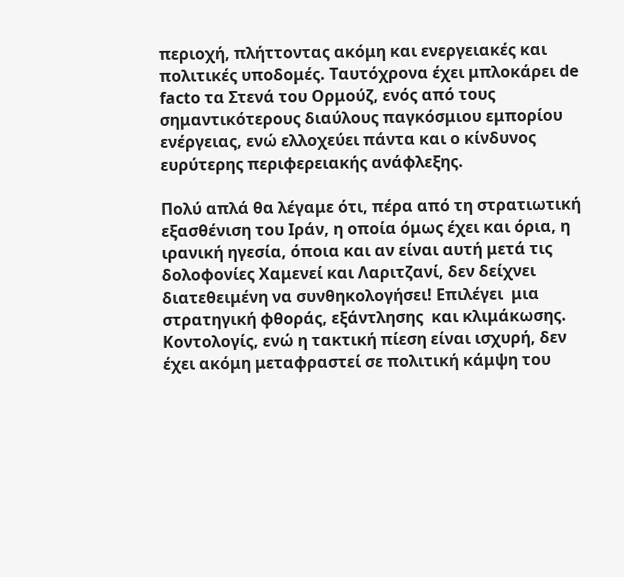περιοχή, πλήττοντας ακόμη και ενεργειακές και πολιτικές υποδομές. Ταυτόχρονα έχει μπλοκάρει de facto τα Στενά του Ορμούζ, ενός από τους σημαντικότερους διαύλους παγκόσμιου εμπορίου ενέργειας, ενώ ελλοχεύει πάντα και ο κίνδυνος ευρύτερης περιφερειακής ανάφλεξης.

Πολύ απλά θα λέγαμε ότι, πέρα από τη στρατιωτική εξασθένιση του Ιράν, η οποία όμως έχει και όρια, η ιρανική ηγεσία, όποια και αν είναι αυτή μετά τις δολοφονίες Χαμενεί και Λαριτζανί, δεν δείχνει διατεθειμένη να συνθηκολογήσει! Επιλέγει  μια στρατηγική φθοράς, εξάντλησης  και κλιμάκωσης. Κοντολογίς, ενώ η τακτική πίεση είναι ισχυρή, δεν έχει ακόμη μεταφραστεί σε πολιτική κάμψη του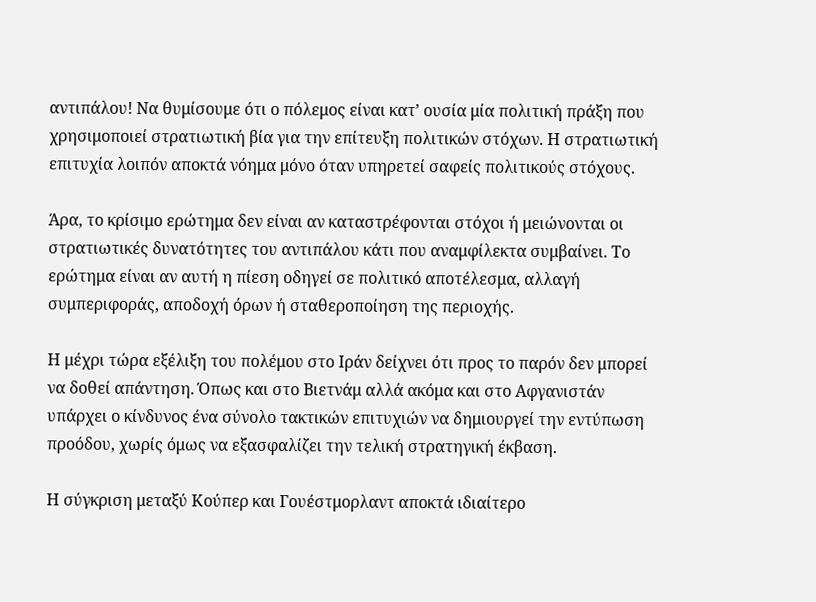αντιπάλου! Να θυμίσουμε ότι ο πόλεμος είναι κατ’ ουσία μία πολιτική πράξη που χρησιμοποιεί στρατιωτική βία για την επίτευξη πολιτικών στόχων. Η στρατιωτική επιτυχία λοιπόν αποκτά νόημα μόνο όταν υπηρετεί σαφείς πολιτικούς στόχους.

Άρα, το κρίσιμο ερώτημα δεν είναι αν καταστρέφονται στόχοι ή μειώνονται οι στρατιωτικές δυνατότητες του αντιπάλου κάτι που αναμφίλεκτα συμβαίνει. Το ερώτημα είναι αν αυτή η πίεση οδηγεί σε πολιτικό αποτέλεσμα, αλλαγή συμπεριφοράς, αποδοχή όρων ή σταθεροποίηση της περιοχής.

Η μέχρι τώρα εξέλιξη του πολέμου στο Ιράν δείχνει ότι προς το παρόν δεν μπορεί να δοθεί απάντηση. Όπως και στο Βιετνάμ αλλά ακόμα και στο Αφγανιστάν υπάρχει ο κίνδυνος ένα σύνολο τακτικών επιτυχιών να δημιουργεί την εντύπωση προόδου, χωρίς όμως να εξασφαλίζει την τελική στρατηγική έκβαση.

Η σύγκριση μεταξύ Κούπερ και Γουέστμορλαντ αποκτά ιδιαίτερο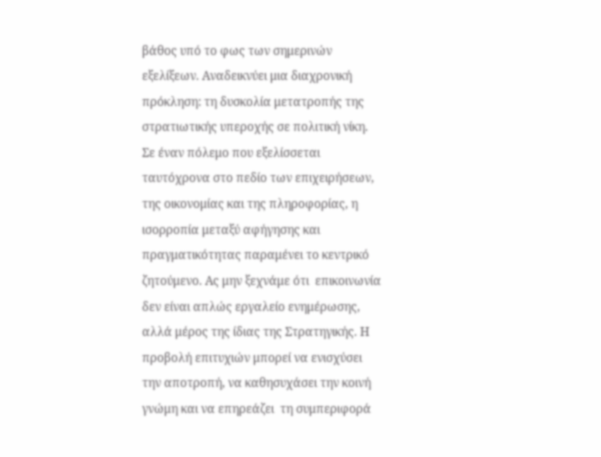βάθος υπό το φως των σημερινών εξελίξεων. Αναδεικνύει μια διαχρονική πρόκληση: τη δυσκολία μετατροπής της στρατιωτικής υπεροχής σε πολιτική νίκη. Σε έναν πόλεμο που εξελίσσεται ταυτόχρονα στο πεδίο των επιχειρήσεων, της οικονομίας και της πληροφορίας, η ισορροπία μεταξύ αφήγησης και πραγματικότητας παραμένει το κεντρικό ζητούμενο. Ας μην ξεχνάμε ότι  επικοινωνία δεν είναι απλώς εργαλείο ενημέρωσης, αλλά μέρος της ίδιας της Στρατηγικής. Η προβολή επιτυχιών μπορεί να ενισχύσει την αποτροπή, να καθησυχάσει την κοινή γνώμη και να επηρεάζει  τη συμπεριφορά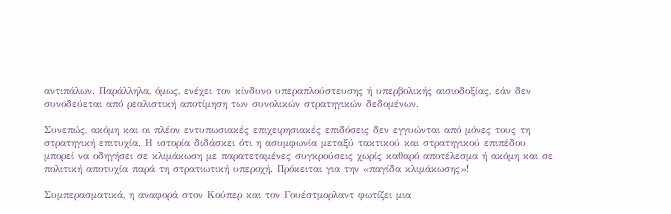αντιπάλων. Παράλληλα, όμως, ενέχει τον κίνδυνο υπεραπλούστευσης ή υπερβολικής αισιοδοξίας, εάν δεν συνοδεύεται από ρεαλιστική αποτίμηση των συνολικών στρατηγικών δεδομένων.

Συνεπώς, ακόμη και οι πλέον εντυπωσιακές επιχειρησιακές επιδόσεις δεν εγγυώνται από μόνες τους τη στρατηγική επιτυχία. Η ιστορία διδάσκει ότι η ασυμφωνία μεταξύ τακτικού και στρατηγικού επιπέδου μπορεί να οδηγήσει σε κλιμάκωση με παρατεταμένες συγκρούσεις χωρίς καθαρό αποτέλεσμα ή ακόμη και σε πολιτική αποτυχία παρά τη στρατιωτική υπεροχή. Πρόκειται για την «παγίδα κλιμάκωσης»!

Συμπερασματικά, η αναφορά στον Κούπερ και τον Γουέστμορλαντ φωτίζει μια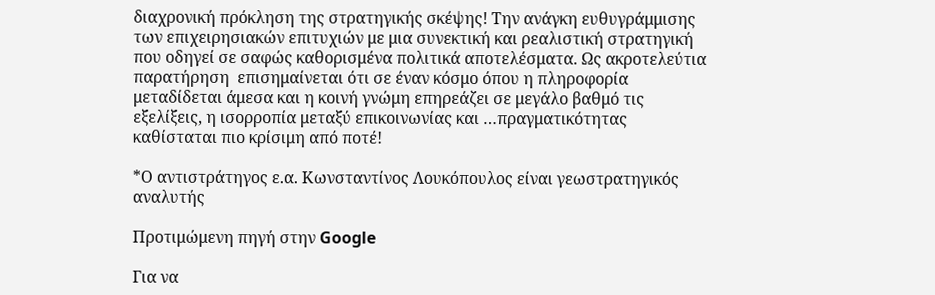διαχρονική πρόκληση της στρατηγικής σκέψης! Την ανάγκη ευθυγράμμισης των επιχειρησιακών επιτυχιών με μια συνεκτική και ρεαλιστική στρατηγική που οδηγεί σε σαφώς καθορισμένα πολιτικά αποτελέσματα. Ως ακροτελεύτια παρατήρηση  επισημαίνεται ότι σε έναν κόσμο όπου η πληροφορία μεταδίδεται άμεσα και η κοινή γνώμη επηρεάζει σε μεγάλο βαθμό τις εξελίξεις, η ισορροπία μεταξύ επικοινωνίας και …πραγματικότητας καθίσταται πιο κρίσιμη από ποτέ!

*Ο αντιστράτηγος ε.α. Κωνσταντίνος Λουκόπουλος είναι γεωστρατηγικός αναλυτής

Προτιμώμενη πηγή στην Google

Για να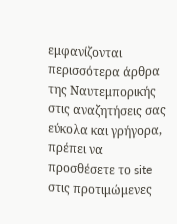εμφανίζονται περισσότερα άρθρα της Ναυτεμπορικής στις αναζητήσεις σας εύκολα και γρήγορα, πρέπει να προσθέσετε το site στις προτιμώμενες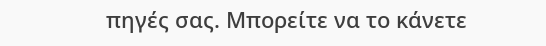πηγές σας. Μπορείτε να το κάνετε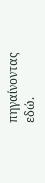πηγαίνοντας εδώ.